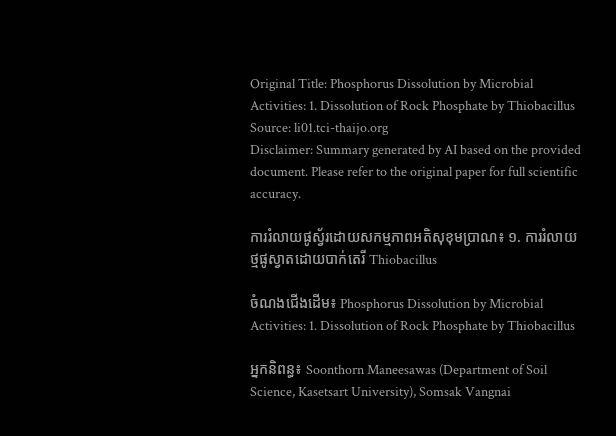Original Title: Phosphorus Dissolution by Microbial Activities: 1. Dissolution of Rock Phosphate by Thiobacillus
Source: li01.tci-thaijo.org
Disclaimer: Summary generated by AI based on the provided document. Please refer to the original paper for full scientific accuracy.

ការរំលាយផូស្វ័រដោយសកម្មភាពអតិសុខុមប្រាណ៖ ១. ការរំលាយថ្មផូស្វាតដោយបាក់តេរី Thiobacillus

ចំណងជើងដើម៖ Phosphorus Dissolution by Microbial Activities: 1. Dissolution of Rock Phosphate by Thiobacillus

អ្នកនិពន្ធ៖ Soonthorn Maneesawas (Department of Soil Science, Kasetsart University), Somsak Vangnai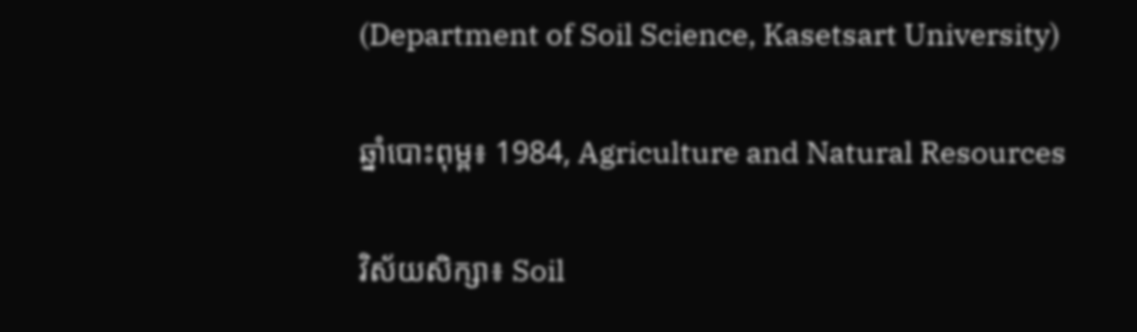(Department of Soil Science, Kasetsart University)

ឆ្នាំបោះពុម្ព៖ 1984, Agriculture and Natural Resources

វិស័យសិក្សា៖ Soil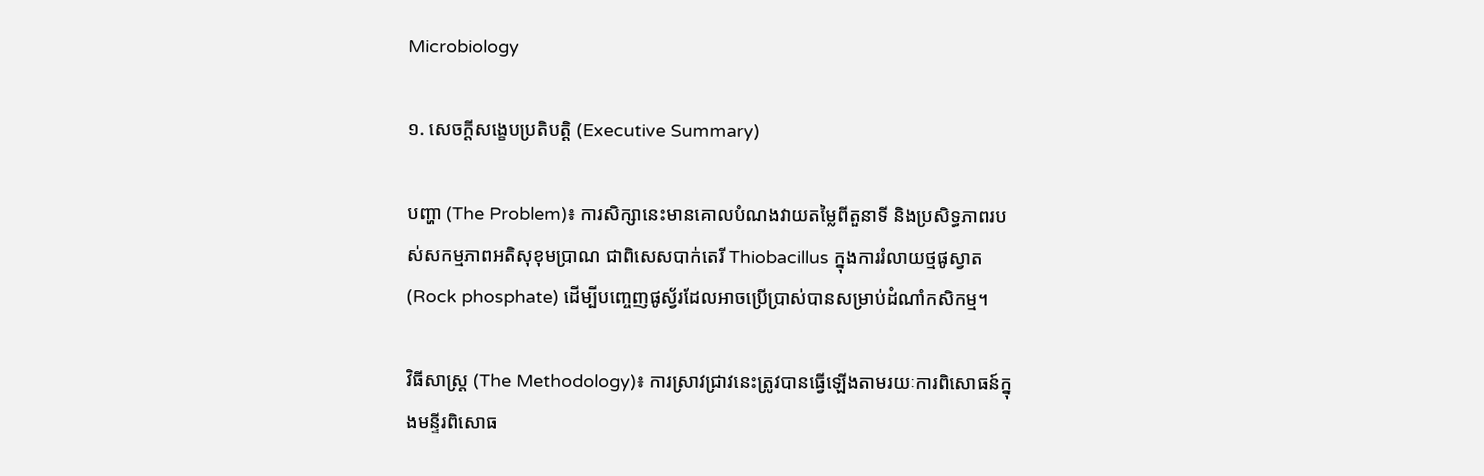Microbiology

១. សេចក្តីសង្ខេបប្រតិបត្តិ (Executive Summary)

បញ្ហា (The Problem)៖ ការសិក្សានេះមានគោលបំណងវាយតម្លៃពីតួនាទី និងប្រសិទ្ធភាពរបស់សកម្មភាពអតិសុខុមប្រាណ ជាពិសេសបាក់តេរី Thiobacillus ក្នុងការរំលាយថ្មផូស្វាត (Rock phosphate) ដើម្បីបញ្ចេញផូស្វ័រដែលអាចប្រើប្រាស់បានសម្រាប់ដំណាំកសិកម្ម។

វិធីសាស្ត្រ (The Methodology)៖ ការស្រាវជ្រាវនេះត្រូវបានធ្វើឡើងតាមរយៈការពិសោធន៍ក្នុងមន្ទីរពិសោធ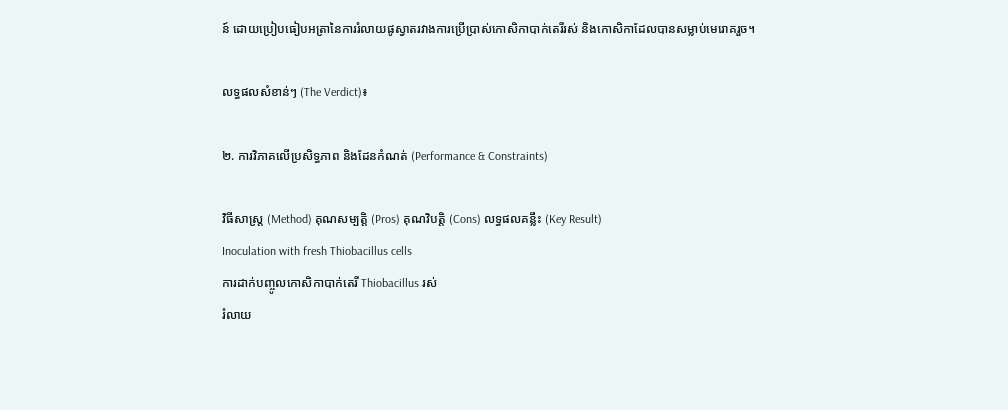ន៍ ដោយប្រៀបធៀបអត្រានៃការរំលាយផូស្វាតរវាងការប្រើប្រាស់កោសិកាបាក់តេរីរស់ និងកោសិកាដែលបានសម្លាប់មេរោគរួច។

លទ្ធផលសំខាន់ៗ (The Verdict)៖

២. ការវិភាគលើប្រសិទ្ធភាព និងដែនកំណត់ (Performance & Constraints)

វិធីសាស្ត្រ (Method) គុណសម្បត្តិ (Pros) គុណវិបត្តិ (Cons) លទ្ធផលគន្លឹះ (Key Result)
Inoculation with fresh Thiobacillus cells
ការដាក់បញ្ចូលកោសិកាបាក់តេរី Thiobacillus រស់
រំលាយ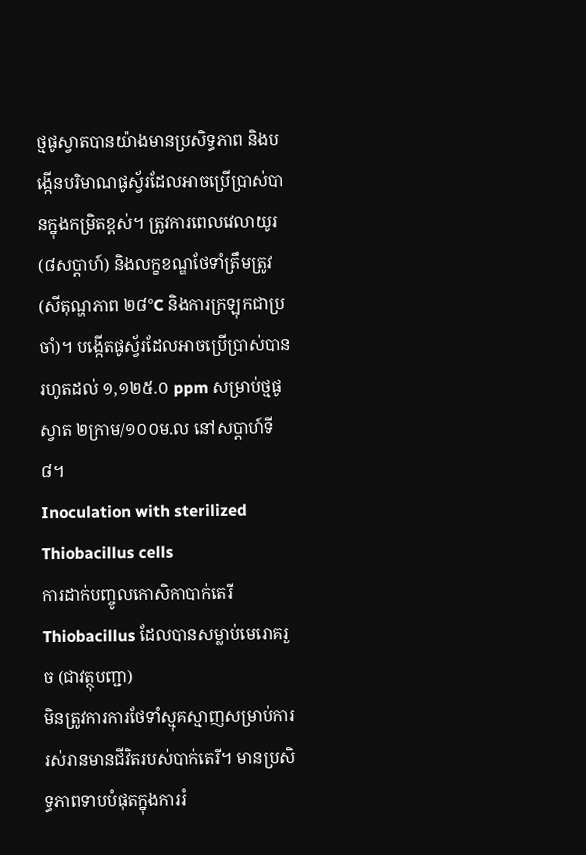ថ្មផូស្វាតបានយ៉ាងមានប្រសិទ្ធភាព និងបង្កើនបរិមាណផូស្វ័រដែលអាចប្រើប្រាស់បានក្នុងកម្រិតខ្ពស់។ ត្រូវការពេលវេលាយូរ (៨សប្តាហ៍) និងលក្ខខណ្ឌថែទាំត្រឹមត្រូវ (សីតុណ្ហភាព ២៨°C និងការក្រឡុកជាប្រចាំ)។ បង្កើតផូស្វ័រដែលអាចប្រើប្រាស់បានរហូតដល់ ១,១២៥.០ ppm សម្រាប់ថ្មផូស្វាត ២ក្រាម/១០០ម.ល នៅសប្តាហ៍ទី៨។
Inoculation with sterilized Thiobacillus cells
ការដាក់បញ្ចូលកោសិកាបាក់តេរី Thiobacillus ដែលបានសម្លាប់មេរោគរួច (ជាវត្ថុបញ្ជា)
មិនត្រូវការការថែទាំស្មុគស្មាញសម្រាប់ការរស់រានមានជីវិតរបស់បាក់តេរី។ មានប្រសិទ្ធភាពទាបបំផុតក្នុងការរំ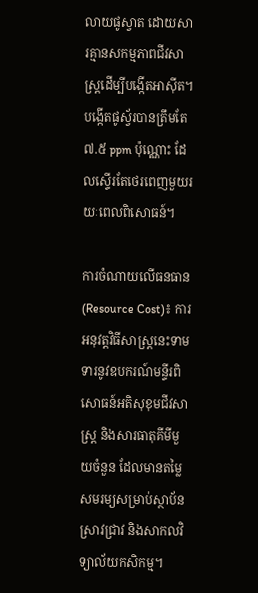លាយផូស្វាត ដោយសារគ្មានសកម្មភាពជីវសាស្រ្តដើម្បីបង្កើតអាស៊ីត។ បង្កើតផូស្វ័របានត្រឹមតែ ៧.៥ ppm ប៉ុណ្ណោះ ដែលស្ទើរតែថេរពេញមួយរយៈពេលពិសោធន៍។

ការចំណាយលើធនធាន (Resource Cost)៖ ការអនុវត្តវិធីសាស្រ្តនេះទាមទារនូវឧបករណ៍មន្ទីរពិសោធន៍អតិសុខុមជីវសាស្រ្ត និងសារធាតុគីមីមួយចំនួន ដែលមានតម្លៃសមរម្យសម្រាប់ស្ថាប័នស្រាវជ្រាវ និងសាកលវិទ្យាល័យកសិកម្ម។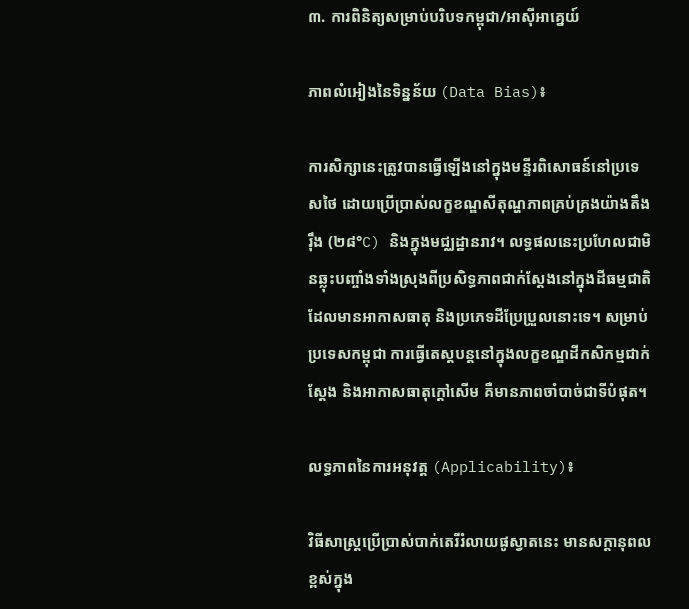៣. ការពិនិត្យសម្រាប់បរិបទកម្ពុជា/អាស៊ីអាគ្នេយ៍

ភាពលំអៀងនៃទិន្នន័យ (Data Bias)៖

ការសិក្សានេះត្រូវបានធ្វើឡើងនៅក្នុងមន្ទីរពិសោធន៍នៅប្រទេសថៃ ដោយប្រើប្រាស់លក្ខខណ្ឌសីតុណ្ហភាពគ្រប់គ្រងយ៉ាងតឹងរ៉ឹង (២៨°C) និងក្នុងមជ្ឈដ្ឋានរាវ។ លទ្ធផលនេះប្រហែលជាមិនឆ្លុះបញ្ចាំងទាំងស្រុងពីប្រសិទ្ធភាពជាក់ស្តែងនៅក្នុងដីធម្មជាតិដែលមានអាកាសធាតុ និងប្រភេទដីប្រែប្រួលនោះទេ។ សម្រាប់ប្រទេសកម្ពុជា ការធ្វើតេស្តបន្តនៅក្នុងលក្ខខណ្ឌដីកសិកម្មជាក់ស្តែង និងអាកាសធាតុក្តៅសើម គឺមានភាពចាំបាច់ជាទីបំផុត។

លទ្ធភាពនៃការអនុវត្ត (Applicability)៖

វិធីសាស្រ្តប្រើប្រាស់បាក់តេរីរំលាយផូស្វាតនេះ មានសក្តានុពលខ្ពស់ក្នុង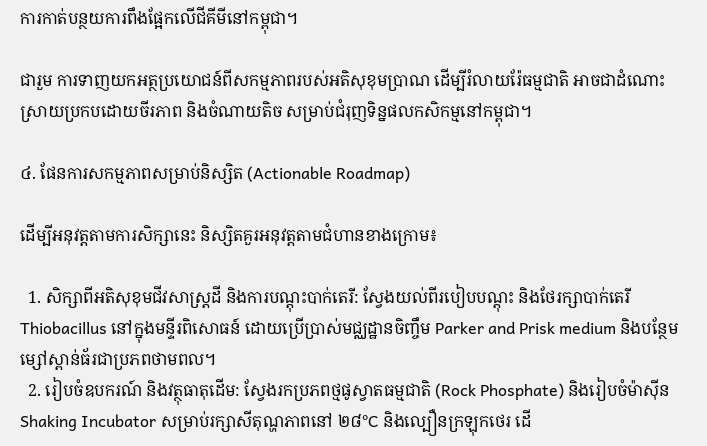ការកាត់បន្ថយការពឹងផ្អែកលើជីគីមីនៅកម្ពុជា។

ជារួម ការទាញយកអត្ថប្រយោជន៍ពីសកម្មភាពរបស់អតិសុខុមប្រាណ ដើម្បីរំលាយរ៉ែធម្មជាតិ អាចជាដំណោះស្រាយប្រកបដោយចីរភាព និងចំណាយតិច សម្រាប់ជំរុញទិន្នផលកសិកម្មនៅកម្ពុជា។

៤. ផែនការសកម្មភាពសម្រាប់និស្សិត (Actionable Roadmap)

ដើម្បីអនុវត្តតាមការសិក្សានេះ និស្សិតគួរអនុវត្តតាមជំហានខាងក្រោម៖

  1. សិក្សាពីអតិសុខុមជីវសាស្រ្តដី និងការបណ្តុះបាក់តេរី: ស្វែងយល់ពីរបៀបបណ្តុះ និងថែរក្សាបាក់តេរី Thiobacillus នៅក្នុងមន្ទីរពិសោធន៍ ដោយប្រើប្រាស់មជ្ឈដ្ឋានចិញ្ចឹម Parker and Prisk medium និងបន្ថែមម្សៅស្ពាន់ធ័រជាប្រភពថាមពល។
  2. រៀបចំឧបករណ៍ និងវត្ថុធាតុដើម: ស្វែងរកប្រភពថ្មផូស្វាតធម្មជាតិ (Rock Phosphate) និងរៀបចំម៉ាស៊ីន Shaking Incubator សម្រាប់រក្សាសីតុណ្ហភាពនៅ ២៨°C និងល្បឿនក្រឡុកថេរ ដើ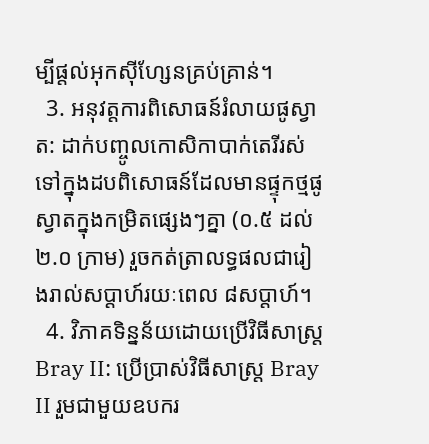ម្បីផ្តល់អុកស៊ីហ្សែនគ្រប់គ្រាន់។
  3. អនុវត្តការពិសោធន៍រំលាយផូស្វាត: ដាក់បញ្ចូលកោសិកាបាក់តេរីរស់ទៅក្នុងដបពិសោធន៍ដែលមានផ្ទុកថ្មផូស្វាតក្នុងកម្រិតផ្សេងៗគ្នា (០.៥ ដល់ ២.០ ក្រាម) រួចកត់ត្រាលទ្ធផលជារៀងរាល់សប្តាហ៍រយៈពេល ៨សប្តាហ៍។
  4. វិភាគទិន្នន័យដោយប្រើវិធីសាស្ត្រ Bray II: ប្រើប្រាស់វិធីសាស្ត្រ Bray II រួមជាមួយឧបករ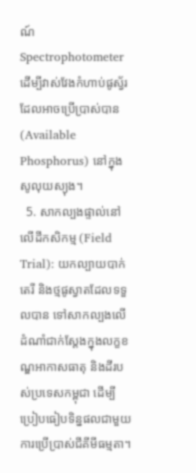ណ៍ Spectrophotometer ដើម្បីវាស់វែងកំហាប់ផូស្វ័រដែលអាចប្រើប្រាស់បាន (Available Phosphorus) នៅក្នុងសូលុយស្យុង។
  5. សាកល្បងផ្ទាល់នៅលើដីកសិកម្ម (Field Trial): យកល្បាយបាក់តេរី និងថ្មផូស្វាតដែលទទួលបាន ទៅសាកល្បងលើដំណាំជាក់ស្តែងក្នុងលក្ខខណ្ឌអាកាសធាតុ និងដីរបស់ប្រទេសកម្ពុជា ដើម្បីប្រៀបធៀបទិន្នផលជាមួយការប្រើប្រាស់ជីគីមីធម្មតា។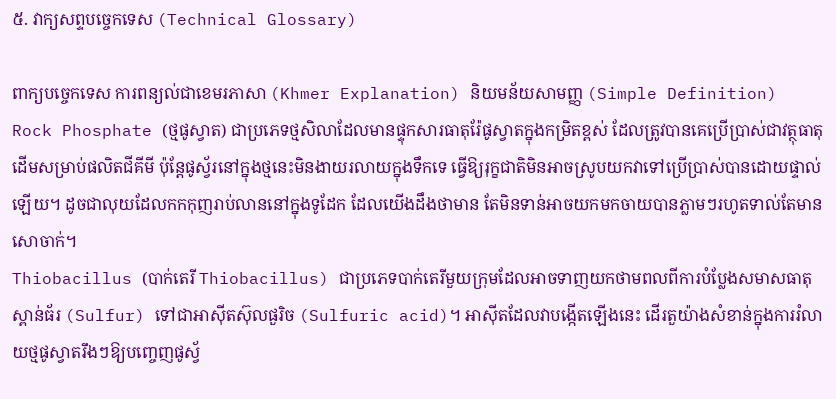៥. វាក្យសព្ទបច្ចេកទេស (Technical Glossary)

ពាក្យបច្ចេកទេស ការពន្យល់ជាខេមរភាសា (Khmer Explanation) និយមន័យសាមញ្ញ (Simple Definition)
Rock Phosphate (ថ្មផូស្វាត) ជាប្រភេទថ្មសិលាដែលមានផ្ទុកសារធាតុរ៉ែផូស្វាតក្នុងកម្រិតខ្ពស់ ដែលត្រូវបានគេប្រើប្រាស់ជាវត្ថុធាតុដើមសម្រាប់ផលិតជីគីមី ប៉ុន្តែផូស្វ័រនៅក្នុងថ្មនេះមិនងាយរលាយក្នុងទឹកទេ ធ្វើឱ្យរុក្ខជាតិមិនអាចស្រូបយកវាទៅប្រើប្រាស់បានដោយផ្ទាល់ឡើយ។ ដូចជាលុយដែលកកកុញរាប់លាននៅក្នុងទូដែក ដែលយើងដឹងថាមាន តែមិនទាន់អាចយកមកចាយបានភ្លាមៗរហូតទាល់តែមានសោចាក់។
Thiobacillus (បាក់តេរី Thiobacillus) ជាប្រភេទបាក់តេរីមួយក្រុមដែលអាចទាញយកថាមពលពីការបំប្លែងសមាសធាតុស្ពាន់ធ័រ (Sulfur) ទៅជាអាស៊ីតស៊ុលផួរិច (Sulfuric acid)។ អាស៊ីតដែលវាបង្កើតឡើងនេះ ដើរតួយ៉ាងសំខាន់ក្នុងការរំលាយថ្មផូស្វាតរឹងៗឱ្យបញ្ចេញផូស្វ័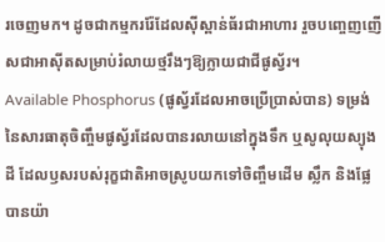រចេញមក។ ដូចជាកម្មកររ៉ែដែលស៊ីស្ពាន់ធ័រជាអាហារ រួចបញ្ចេញញើសជាអាស៊ីតសម្រាប់រំលាយថ្មរឹងៗឱ្យក្លាយជាជីផូស្វ័រ។
Available Phosphorus (ផូស្វ័រដែលអាចប្រើប្រាស់បាន) ទម្រង់នៃសារធាតុចិញ្ចឹមផូស្វ័រដែលបានរលាយនៅក្នុងទឹក ឬសូលុយស្យុងដី ដែលឫសរបស់រុក្ខជាតិអាចស្រូបយកទៅចិញ្ចឹមដើម ស្លឹក និងផ្លែបានយ៉ា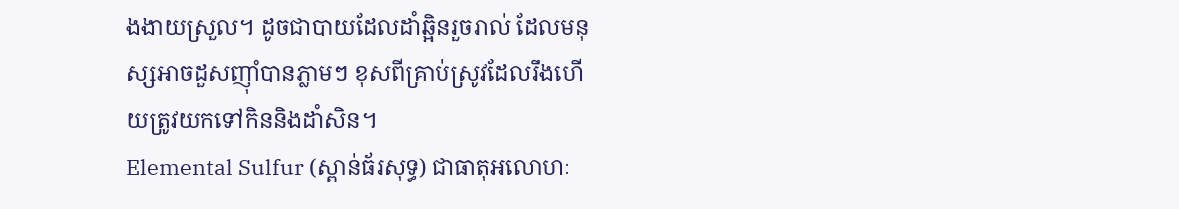ងងាយស្រួល។ ដូចជាបាយដែលដាំឆ្អិនរួចរាល់ ដែលមនុស្សអាចដួសញ៉ាំបានភ្លាមៗ ខុសពីគ្រាប់ស្រូវដែលរឹងហើយត្រូវយកទៅកិននិងដាំសិន។
Elemental Sulfur (ស្ពាន់ធ័រសុទ្ធ) ជាធាតុអលោហៈ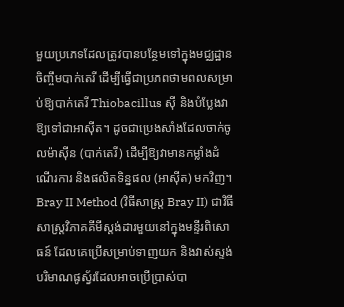មួយប្រភេទដែលត្រូវបានបន្ថែមទៅក្នុងមជ្ឈដ្ឋានចិញ្ចឹមបាក់តេរី ដើម្បីធ្វើជាប្រភពថាមពលសម្រាប់ឱ្យបាក់តេរី Thiobacillus ស៊ី និងបំប្លែងវាឱ្យទៅជាអាស៊ីត។ ដូចជាប្រេងសាំងដែលចាក់ចូលម៉ាស៊ីន (បាក់តេរី) ដើម្បីឱ្យវាមានកម្លាំងដំណើរការ និងផលិតទិន្នផល (អាស៊ីត) មកវិញ។
Bray II Method (វិធីសាស្ត្រ Bray II) ជាវិធីសាស្ត្រវិភាគគីមីស្តង់ដារមួយនៅក្នុងមន្ទីរពិសោធន៍ ដែលគេប្រើសម្រាប់ទាញយក និងវាស់ស្ទង់បរិមាណផូស្វ័រដែលអាចប្រើប្រាស់បា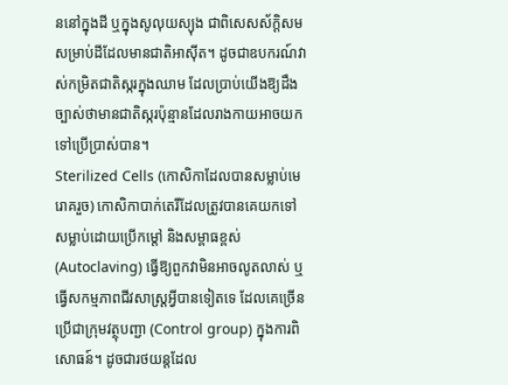ននៅក្នុងដី ឬក្នុងសូលុយស្យុង ជាពិសេសស័ក្តិសមសម្រាប់ដីដែលមានជាតិអាស៊ីត។ ដូចជាឧបករណ៍វាស់កម្រិតជាតិស្ករក្នុងឈាម ដែលប្រាប់យើងឱ្យដឹងច្បាស់ថាមានជាតិស្ករប៉ុន្មានដែលរាងកាយអាចយកទៅប្រើប្រាស់បាន។
Sterilized Cells (កោសិកាដែលបានសម្លាប់មេរោគរួច) កោសិកាបាក់តេរីដែលត្រូវបានគេយកទៅសម្លាប់ដោយប្រើកម្តៅ និងសម្ពាធខ្ពស់ (Autoclaving) ធ្វើឱ្យពួកវាមិនអាចលូតលាស់ ឬធ្វើសកម្មភាពជីវសាស្រ្តអ្វីបានទៀតទេ ដែលគេច្រើនប្រើជាក្រុមវត្ថុបញ្ជា (Control group) ក្នុងការពិសោធន៍។ ដូចជារថយន្តដែល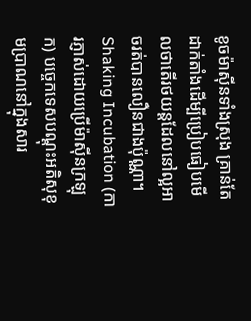ខូចម៉ាស៊ីនទាំងស្រុង គ្រាន់តែដាក់តាំងដើម្បីប្រៀបធៀបមើលថាតើរថយន្តដែលនៅល្អអាចរត់បានលឿនជាងប៉ុណ្ណា។
Shaking Incubation (ការភ្ញាស់ដោយប្រើម៉ាស៊ីនក្រឡុក) បច្ចេកទេសបណ្តុះអតិសុខុមប្រាណនៅក្នុងសារ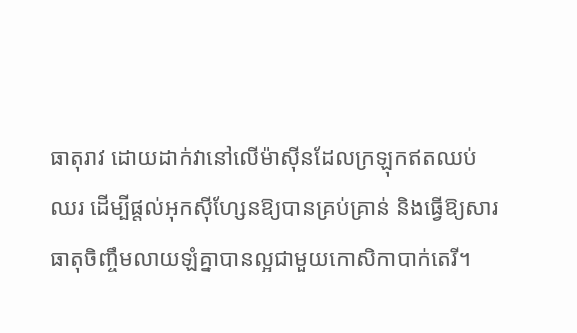ធាតុរាវ ដោយដាក់វានៅលើម៉ាស៊ីនដែលក្រឡុកឥតឈប់ឈរ ដើម្បីផ្តល់អុកស៊ីហ្សែនឱ្យបានគ្រប់គ្រាន់ និងធ្វើឱ្យសារធាតុចិញ្ចឹមលាយឡំគ្នាបានល្អជាមួយកោសិកាបាក់តេរី។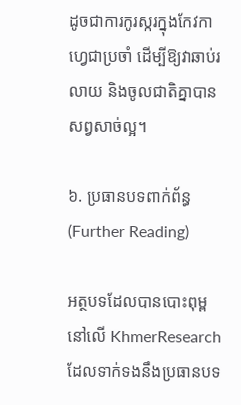ដូចជាការកូរស្ករក្នុងកែវកាហ្វេជាប្រចាំ ដើម្បីឱ្យវាឆាប់រលាយ និងចូលជាតិគ្នាបានសព្វសាច់ល្អ។

៦. ប្រធានបទពាក់ព័ន្ធ (Further Reading)

អត្ថបទដែលបានបោះពុម្ពនៅលើ KhmerResearch ដែលទាក់ទងនឹងប្រធានបទ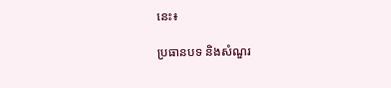នេះ៖

ប្រធានបទ និងសំណួរ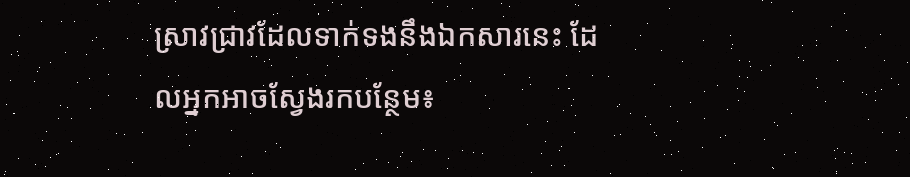ស្រាវជ្រាវដែលទាក់ទងនឹងឯកសារនេះ ដែលអ្នកអាចស្វែងរកបន្ថែម៖